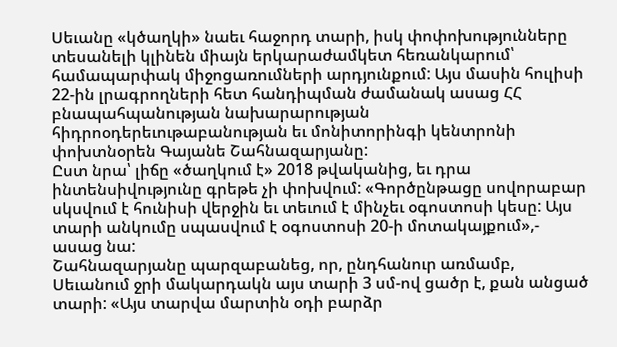Սեւանը «կծաղկի» նաեւ հաջորդ տարի, իսկ փոփոխությունները տեսանելի կլինեն միայն երկարաժամկետ հեռանկարում՝ համապարփակ միջոցառումների արդյունքում: Այս մասին հուլիսի 22-ին լրագրողների հետ հանդիպման ժամանակ ասաց ՀՀ բնապահպանության նախարարության հիդրոօդերեւութաբանության եւ մոնիտորինգի կենտրոնի փոխտնօրեն Գայանե Շահնազարյանը:
Ըստ նրա՝ լիճը «ծաղկում է» 2018 թվականից, եւ դրա ինտենսիվությունը գրեթե չի փոխվում: «Գործընթացը սովորաբար սկսվում է հունիսի վերջին եւ տեւում է մինչեւ օգոստոսի կեսը: Այս տարի անկումը սպասվում է օգոստոսի 20-ի մոտակայքում»,- ասաց նա:
Շահնազարյանը պարզաբանեց, որ, ընդհանուր առմամբ, Սեւանում ջրի մակարդակն այս տարի 3 սմ-ով ցածր է, քան անցած տարի: «Այս տարվա մարտին օդի բարձր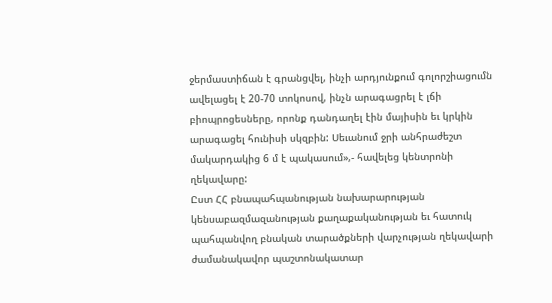ջերմաստիճան է գրանցվել, ինչի արդյունքում գոլորշիացումն ավելացել է 20-70 տոկոսով, ինչն արագացրել է լճի բիոպրոցեսները, որոնք դանդաղել էին մայիսին եւ կրկին արագացել հունիսի սկզբին: Սեւանում ջրի անհրաժեշտ մակարդակից 6 մ է պակասում»,- հավելեց կենտրոնի ղեկավարը:
Ըստ ՀՀ բնապահպանության նախարարության կենսաբազմազանության քաղաքականության եւ հատուկ պահպանվող բնական տարածքների վարչության ղեկավարի ժամանակավոր պաշտոնակատար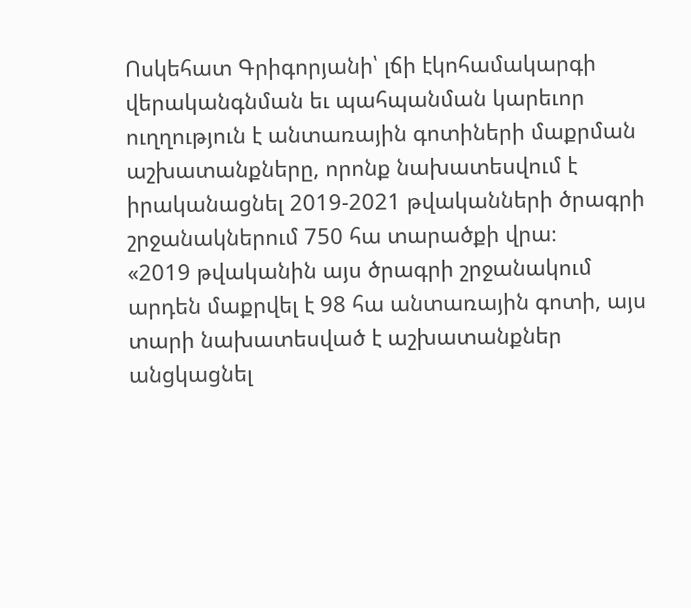Ոսկեհատ Գրիգորյանի՝ լճի էկոհամակարգի վերականգնման եւ պահպանման կարեւոր ուղղություն է անտառային գոտիների մաքրման աշխատանքները, որոնք նախատեսվում է իրականացնել 2019-2021 թվականների ծրագրի շրջանակներում 750 հա տարածքի վրա։
«2019 թվականին այս ծրագրի շրջանակում արդեն մաքրվել է 98 հա անտառային գոտի, այս տարի նախատեսված է աշխատանքներ անցկացնել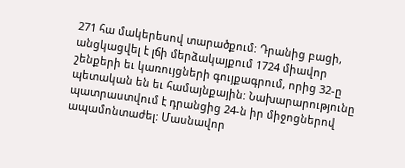271 հա մակերեսով տարածքում: Դրանից բացի, անցկացվել է լճի մերձակայքում 1724 միավոր շենքերի եւ կառույցների գույքագրում, որից 32-ը պետական են եւ համայնքային: Նախարարությունը պատրաստվում է դրանցից 24-ն իր միջոցներով ապամոնտաժել: Մասնավոր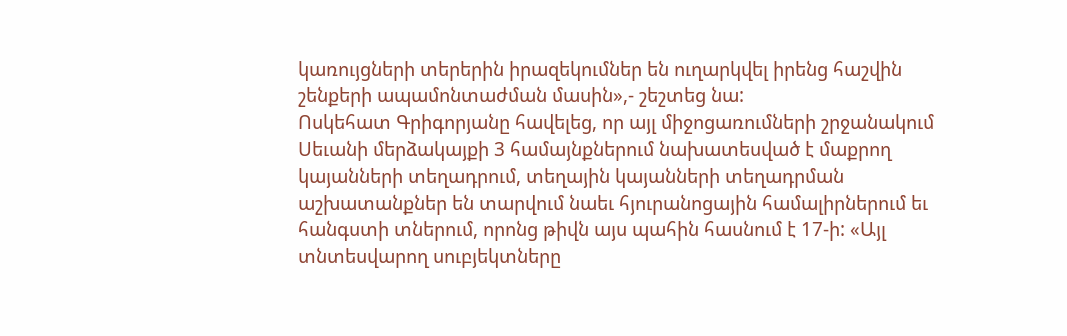կառույցների տերերին իրազեկումներ են ուղարկվել իրենց հաշվին շենքերի ապամոնտաժման մասին»,- շեշտեց նա:
Ոսկեհատ Գրիգորյանը հավելեց, որ այլ միջոցառումների շրջանակում Սեւանի մերձակայքի 3 համայնքներում նախատեսված է մաքրող կայանների տեղադրում, տեղային կայանների տեղադրման աշխատանքներ են տարվում նաեւ հյուրանոցային համալիրներում եւ հանգստի տներում, որոնց թիվն այս պահին հասնում է 17-ի: «Այլ տնտեսվարող սուբյեկտները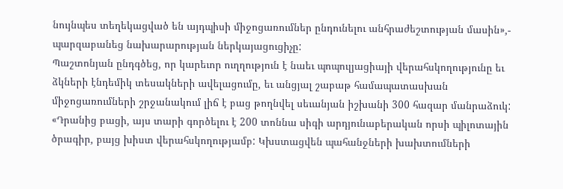նույնպես տեղեկացված են այդպիսի միջոցառումներ ընդունելու անհրաժեշտության մասին»,- պարզաբանեց նախարարության ներկայացուցիչը:
Պաշտոնյան ընդգծեց, որ կարեւոր ուղղություն է նաեւ պոպուլյացիայի վերահսկողությունը եւ ձկների էնդեմիկ տեսակների ավելացումը, եւ անցյալ շաբաթ համապատասխան միջոցառումների շրջանակում լիճ է բաց թողնվել սեւանյան իշխանի 300 հազար մանրաձուկ:
«Դրանից բացի, այս տարի գործելու է 200 տոննա սիգի արդյունաբերական որսի պիլոտային ծրագիր, բայց խիստ վերահսկողությամբ: Կխստացվեն պահանջների խախտումների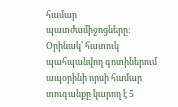համար պատժամիջոցները: Օրինակ՝ հատուկ պահպանվող գոտիներում ապօրինի որսի համար տուգանքը կարող է 5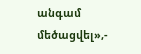անգամ մեծացվել»,-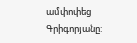ամփոփեց Գրիգորյանը: